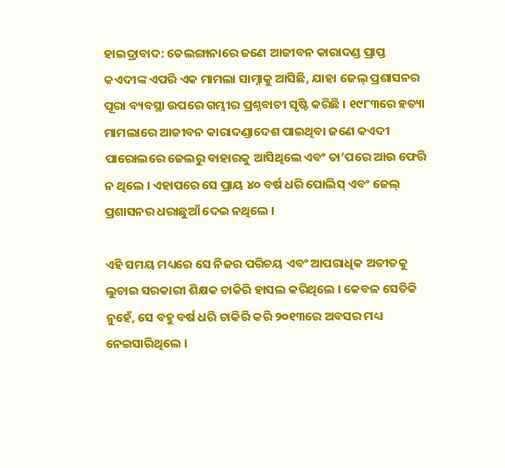ହାଇଦ୍ରାବାଦ: ତେଲଙ୍ଗାନାରେ ଜଣେ ଆଜୀବନ କାରାଦଣ୍ଡ ପ୍ରାପ୍ତ କଏଦୀଙ୍କ ଏପରି ଏକ ମାମଲା ସାମ୍ନାକୁ ଆସିଛି, ଯାହା ଜେଲ୍ ପ୍ରଶାସନର ପୂରା ବ୍ୟବସ୍ଥା ଉପରେ ଗମ୍ଭୀର ପ୍ରଶ୍ନବାଚୀ ସୃଷ୍ଟି କରିଛି । ୧୯୮୩ରେ ହତ୍ୟା ମାମଲାରେ ଆଜୀବନ କାରାଦଣ୍ଡାଦେଶ ପାଇଥିବା ଜଣେ କଏଦୀ ପାରୋଲରେ ଜେଲରୁ ବାହାରକୁ ଆସିଥିଲେ ଏବଂ ତା’ପରେ ଆଉ ଫେରି ନ ଥିଲେ । ଏହାପରେ ସେ ପ୍ରାୟ ୪୦ ବର୍ଷ ଧରି ପୋଲିସ୍ ଏବଂ ଜେଲ୍ ପ୍ରଶାସନର ଧରାଛୁଆଁ ଦେଇ ନଥିଲେ ।

ଏହି ସମୟ ମଧ୍ୟରେ ସେ ନିଜର ପରିଚୟ ଏବଂ ଆପରାଧିକ ଅତୀତକୁ ଲୁଚାଇ ସରକାରୀ ଶିକ୍ଷକ ଚାକିରି ହାସଲ କରିଥିଲେ । କେବଳ ସେତିକି ନୁହେଁ, ସେ ବହୁ ବର୍ଷ ଧରି ଚାକିରି କରି ୨୦୧୩ରେ ଅବସର ମଧ୍ୟ ନେଇସାରିଥିଲେ ।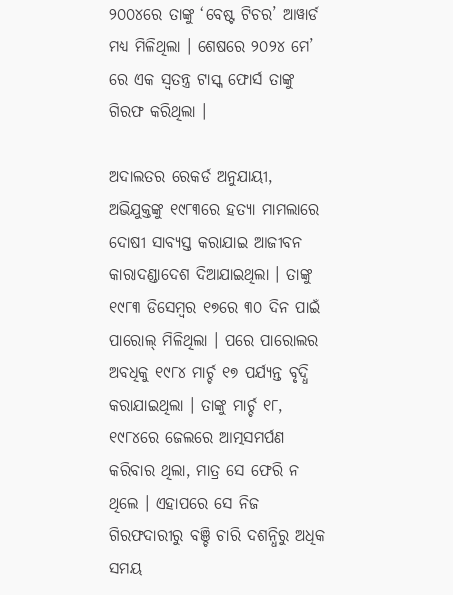୨୦୦୪ରେ ତାଙ୍କୁ ‘ବେଷ୍ଟ ଟିଚର’ ଆୱାର୍ଡ ମଧ୍ୟ ମିଳିଥିଲା । ଶେଷରେ ୨୦୨୪ ମେ’ ରେ ଏକ ସ୍ୱତନ୍ତ୍ର ଟାସ୍କ ଫୋର୍ସ ତାଙ୍କୁ ଗିରଫ କରିଥିଲା ।

ଅଦାଲତର ରେକର୍ଡ ଅନୁଯାୟୀ, ଅଭିଯୁକ୍ତଙ୍କୁ ୧୯୮୩ରେ ହତ୍ୟା ମାମଲାରେ ଦୋଷୀ ସାବ୍ୟସ୍ତ କରାଯାଇ ଆଜୀବନ କାରାଦଣ୍ଡାଦେଶ ଦିଆଯାଇଥିଲା । ତାଙ୍କୁ ୧୯୮୩ ଡିସେମ୍ବର ୧୭ରେ ୩୦ ଦିନ ପାଇଁ ପାରୋଲ୍ ମିଳିଥିଲା । ପରେ ପାରୋଲର ଅବଧିକୁ ୧୯୮୪ ମାର୍ଚ୍ଚ ୧୭ ପର୍ଯ୍ୟନ୍ତ ବୃଦ୍ଧି କରାଯାଇଥିଲା । ତାଙ୍କୁ ମାର୍ଚ୍ଚ ୧୮, ୧୯୮୪ରେ ଜେଲରେ ଆତ୍ମସମର୍ପଣ କରିବାର ଥିଲା, ମାତ୍ର ସେ ଫେରି ନ ଥିଲେ । ଏହାପରେ ସେ ନିଜ ଗିରଫଦାରୀରୁ ବଞ୍ଚି ଚାରି ଦଶନ୍ଧିରୁ ଅଧିକ ସମୟ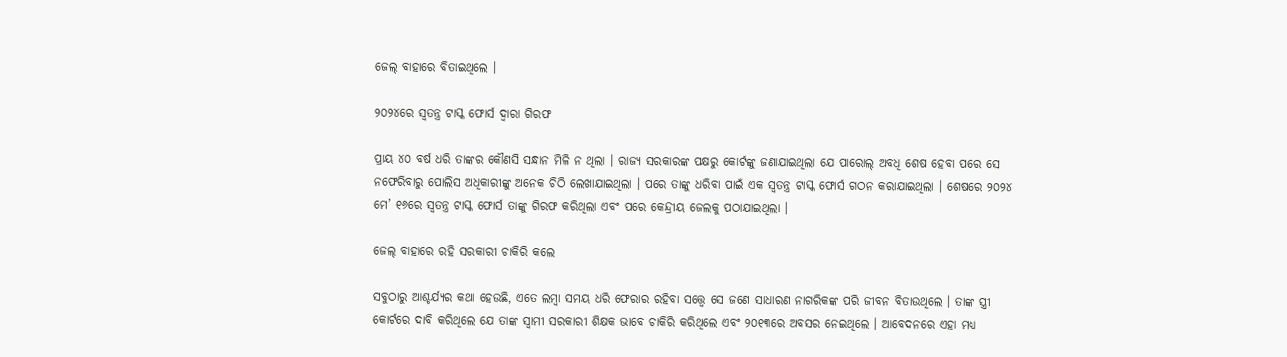ଜେଲ୍ ବାହାରେ ବିତାଇଥିଲେ ।

୨୦୨୪ରେ ସ୍ୱତନ୍ତ୍ର ଟାସ୍କ ଫୋର୍ସ ଦ୍ୱାରା ଗିରଫ

ପ୍ରାୟ ୪୦ ବର୍ଷ ଧରି ତାଙ୍କର କୌଣସି ସନ୍ଧାନ ମିଳି ନ ଥିଲା । ରାଜ୍ୟ ସରକାରଙ୍କ ପକ୍ଷରୁ କୋର୍ଟଙ୍କୁ ଜଣାଯାଇଥିଲା ଯେ ପାରୋଲ୍ ଅବଧି ଶେଷ ହେବା ପରେ ସେ ନଫେରିବାରୁ ପୋଲିସ ଅଧିକାରୀଙ୍କୁ ଅନେକ ଚିଠି ଲେଖାଯାଇଥିଲା । ପରେ ତାଙ୍କୁ ଧରିବା ପାଇଁ ଏକ ସ୍ୱତନ୍ତ୍ର ଟାସ୍କ ଫୋର୍ସ ଗଠନ କରାଯାଇଥିଲା । ଶେଷରେ ୨୦୨୪ ମେ’ ୧୬ରେ ସ୍ୱତନ୍ତ୍ର ଟାସ୍କ ଫୋର୍ସ ତାଙ୍କୁ ଗିରଫ କରିଥିଲା ଏବଂ ପରେ କେନ୍ଦ୍ରୀୟ ଜେଲକୁ ପଠାଯାଇଥିଲା ।

ଜେଲ୍ ବାହାରେ ରହି ସରକାରୀ ଚାକିରି କଲେ

ସବୁଠାରୁ ଆଶ୍ଚର୍ଯ୍ୟର କଥା ହେଉଛି, ଏତେ ଲମ୍ବା ସମୟ ଧରି ଫେରାର ରହିବା ସତ୍ତ୍ୱେ ସେ ଜଣେ ସାଧାରଣ ନାଗରିକଙ୍କ ପରି ଜୀବନ ବିତାଉଥିଲେ । ତାଙ୍କ ସ୍ତ୍ରୀ କୋର୍ଟରେ ଦାବି କରିଥିଲେ ଯେ ତାଙ୍କ ସ୍ୱାମୀ ସରକାରୀ ଶିକ୍ଷକ ଭାବେ ଚାକିରି କରିଥିଲେ ଏବଂ ୨୦୧୩ରେ ଅବସର ନେଇଥିଲେ । ଆବେଦନରେ ଏହା ମଧ୍ୟ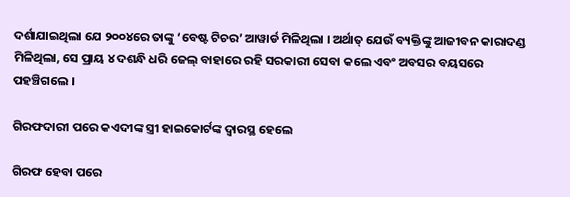ଦର୍ଶାଯାଇଥିଲା ଯେ ୨୦୦୪ରେ ତାଙ୍କୁ ‘ବେଷ୍ଟ ଟିଚର’ ଆୱାର୍ଡ ମିଳିଥିଲା । ଅର୍ଥାତ୍ ଯେଉଁ ବ୍ୟକ୍ତିଙ୍କୁ ଆଜୀବନ କାରାଦଣ୍ଡ ମିଳିଥିଲା, ସେ ପ୍ରାୟ ୪ ଦଶନ୍ଧି ଧରି ଜେଲ୍ ବାହାରେ ରହି ସରକାରୀ ସେବା କଲେ ଏବଂ ଅବସର ବୟସରେ ପହଞ୍ଚିଗଲେ ।

ଗିରଫଦାରୀ ପରେ କଏଦୀଙ୍କ ସ୍ତ୍ରୀ ହାଇକୋର୍ଟଙ୍କ ଦ୍ୱାରସ୍ଥ ହେଲେ

ଗିରଫ ହେବା ପରେ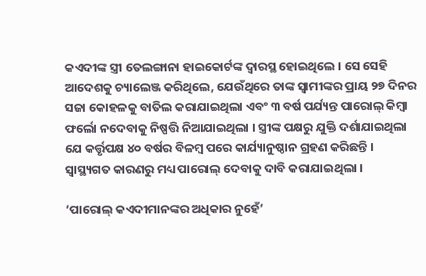କଏଦୀଙ୍କ ସ୍ତ୍ରୀ ତେଲଙ୍ଗାନା ହାଇକୋର୍ଟଙ୍କ ଦ୍ୱାରସ୍ଥ ହୋଇଥିଲେ । ସେ ସେହି ଆଦେଶକୁ ଚ୍ୟାଲେଞ୍ଜ କରିଥିଲେ, ଯେଉଁଥିରେ ତାଙ୍କ ସ୍ୱାମୀଙ୍କର ପ୍ରାୟ ୨୭ ଦିନର ସଜା କୋହଳକୁ ବାତିଲ କରାଯାଇଥିଲା ଏବଂ ୩ ବର୍ଷ ପର୍ଯ୍ୟନ୍ତ ପାରୋଲ୍ କିମ୍ବା ଫର୍ଲୋ ନଦେବାକୁ ନିଷ୍ପତ୍ତି ନିଆଯାଇଥିଲା । ସ୍ତ୍ରୀଙ୍କ ପକ୍ଷରୁ ଯୁକ୍ତି ଦର୍ଶାଯାଇଥିଲା ଯେ କର୍ତ୍ତୃପକ୍ଷ ୪୦ ବର୍ଷର ବିଳମ୍ବ ପରେ କାର୍ଯ୍ୟାନୁଷ୍ଠାନ ଗ୍ରହଣ କରିଛନ୍ତି । ସ୍ୱାସ୍ଥ୍ୟଗତ କାରଣରୁ ମଧ୍ୟ ପାରୋଲ୍ ଦେବାକୁ ଦାବି କରାଯାଇଥିଲା ।

‘ପାରୋଲ୍ କଏଦୀମାନଙ୍କର ଅଧିକାର ନୁହେଁ’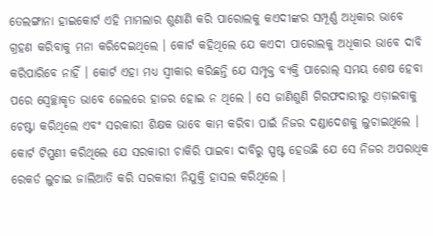ତେଲଙ୍ଗାନା ହାଇକୋର୍ଟ ଏହି ମାମଲାର ଶୁଣାଣି କରି ପାରୋଲକୁ କଏଦୀଙ୍କର ସମ୍ପୂର୍ଣ୍ଣ ଅଧିକାର ଭାବେ ଗ୍ରହଣ କରିବାକୁ ମନା କରିଦେଇଥିଲେ । କୋର୍ଟ କହିଥିଲେ ଯେ କଏଦୀ ପାରୋଲକୁ ଅଧିକାର ଭାବେ ଦାବି କରିପାରିବେ ନାହିଁ । କୋର୍ଟ ଏହା ମଧ୍ୟ ସ୍ୱୀକାର କରିଛନ୍ତି ଯେ ସମ୍ପୃକ୍ତ ବ୍ୟକ୍ତି ପାରୋଲ୍ ସମୟ ଶେଷ ହେବା ପରେ ସ୍ୱେଚ୍ଛାକୃତ ଭାବେ ଜେଲରେ ହାଜର ହୋଇ ନ ଥିଲେ । ସେ ଜାଣିଶୁଣି ଗିରଫଦାରୀରୁ ଏଡ଼ାଇବାକୁ ଚେଷ୍ଟା କରିଥିଲେ ଏବଂ ସରକାରୀ ଶିକ୍ଷକ ଭାବେ କାମ କରିବା ପାଇଁ ନିଜର ଦଣ୍ଡାଦେଶକୁ ଲୁଚାଇଥିଲେ । କୋର୍ଟ ଟିପ୍ପଣୀ କରିଥିଲେ ଯେ ସରକାରୀ ଚାକିରି ପାଇବା ଦାବିରୁ ସ୍ପଷ୍ଟ ହେଉଛି ଯେ ସେ ନିଜର ଅପରାଧିକ ରେକର୍ଡ ଲୁଚାଇ ଜାଲିଆତି କରି ସରକାରୀ ନିଯୁକ୍ତି ହାସଲ କରିଥିଲେ ।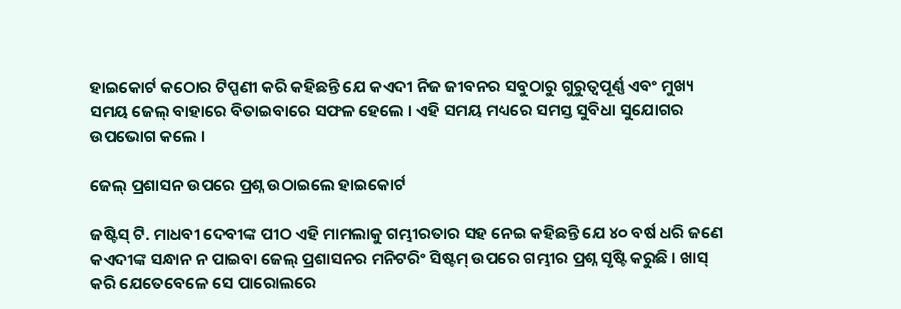ହାଇକୋର୍ଟ କଠୋର ଟିପ୍ପଣୀ କରି କହିଛନ୍ତି ଯେ କଏଦୀ ନିଜ ଜୀବନର ସବୁଠାରୁ ଗୁରୁତ୍ୱପୂର୍ଣ୍ଣ ଏବଂ ମୁଖ୍ୟ ସମୟ ଜେଲ୍ ବାହାରେ ବିତାଇବାରେ ସଫଳ ହେଲେ । ଏହି ସମୟ ମଧ୍ୟରେ ସମସ୍ତ ସୁବିଧା ସୁଯୋଗର ଉପଭୋଗ କଲେ ।

ଜେଲ୍ ପ୍ରଶାସନ ଉପରେ ପ୍ରଶ୍ନ ଉଠାଇଲେ ହାଇକୋର୍ଟ

ଜଷ୍ଟିସ୍ ଟି. ମାଧବୀ ଦେବୀଙ୍କ ପୀଠ ଏହି ମାମଲାକୁ ଗମ୍ଭୀରତାର ସହ ନେଇ କହିଛନ୍ତି ଯେ ୪୦ ବର୍ଷ ଧରି ଜଣେ କଏଦୀଙ୍କ ସନ୍ଧାନ ନ ପାଇବା ଜେଲ୍ ପ୍ରଶାସନର ମନିଟରିଂ ସିଷ୍ଟମ୍ ଉପରେ ଗମ୍ଭୀର ପ୍ରଶ୍ନ ସୃଷ୍ଟି କରୁଛି । ଖାସ୍ କରି ଯେତେବେଳେ ସେ ପାରୋଲରେ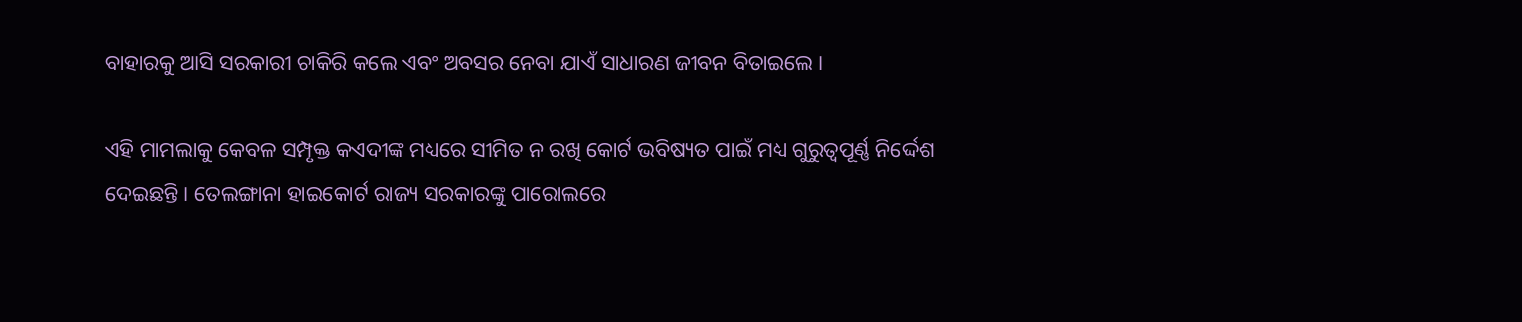ବାହାରକୁ ଆସି ସରକାରୀ ଚାକିରି କଲେ ଏବଂ ଅବସର ନେବା ଯାଏଁ ସାଧାରଣ ଜୀବନ ବିତାଇଲେ ।

ଏହି ମାମଲାକୁ କେବଳ ସମ୍ପୃକ୍ତ କଏଦୀଙ୍କ ମଧ୍ୟରେ ସୀମିତ ନ ରଖି କୋର୍ଟ ଭବିଷ୍ୟତ ପାଇଁ ମଧ୍ୟ ଗୁରୁତ୍ୱପୂର୍ଣ୍ଣ ନିର୍ଦ୍ଦେଶ ଦେଇଛନ୍ତି । ତେଲଙ୍ଗାନା ହାଇକୋର୍ଟ ରାଜ୍ୟ ସରକାରଙ୍କୁ ପାରୋଲରେ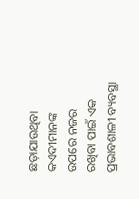ଛଡ଼ାଯାଉଥିବା କଏଦୀମାନଙ୍କ ଉପରେ ନଜର ରଖିବା ପାଇଁ ଏକ ପ୍ରଭାବଶାଳୀ ବ୍ୟବସ୍ଥା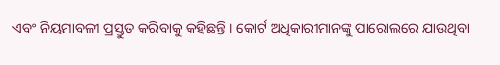ଏବଂ ନିୟମାବଳୀ ପ୍ରସ୍ତୁତ କରିବାକୁ କହିଛନ୍ତି । କୋର୍ଟ ଅଧିକାରୀମାନଙ୍କୁ ପାରୋଲରେ ଯାଉଥିବା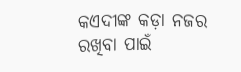କଏଦୀଙ୍କ କଡ଼ା ନଜର ରଖିବା ପାଇଁ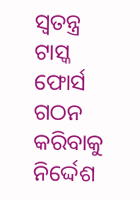ସ୍ୱତନ୍ତ୍ର ଟାସ୍କ ଫୋର୍ସ ଗଠନ କରିବାକୁ ନିର୍ଦ୍ଦେଶ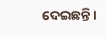ଦେଇଛନ୍ତି ।